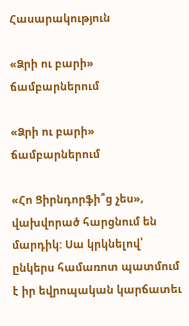Հասարակություն

«Ձրի ու բարի» ճամբարներում

«Ձրի ու բարի» ճամբարներում

«Հո Ցիրնդորֆի՞ց չես», վախվորած հարցնում են մարդիկ: Սա կրկնելով՝ ընկերս համառոտ պատմում է իր եվրոպական կարճատեւ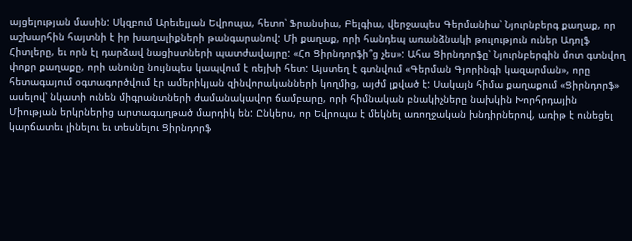այցելության մասին: Սկզբում Արեւելյան Եվրոպա, հետո՝ Ֆրանսիա, Բելգիա, վերջապես Գերմանիա՝ Նյուրնբերգ քաղաք, որ աշխարհին հայտնի է իր խաղալիքների թանգարանով: Մի քաղաք, որի հանդեպ առանձնակի թուլություն ուներ Ադոլֆ Հիտլերը, եւ որն էլ դարձավ նացիստների պատժավայրը: «Հո Ցիրնդորֆի՞ց չես»: Ահա Ցիրնդորֆը՝ Նյուրնբերգին մոտ գտնվող փոքր քաղաքը, որի անունը նույնպես կապվում է ռեյխի հետ: Այստեղ է գտնվում «Գերման Գյորինգի կազարման», որը հետագայում օգտագործվում էր ամերիկյան զինվորականների կողմից, այժմ լքված է: Սակայն հիմա քաղաքում «Ցիրնդորֆ» ասելով՝ նկատի ունեն միգրանտների ժամանակավոր ճամբարը, որի հիմնական բնակիչները նախկին Խորհրդային Միության երկրներից արտագաղթած մարդիկ են: Ընկերս, որ Եվրոպա է մեկնել առողջական խնդիրներով, առիթ է ունեցել կարճատեւ լինելու եւ տեսնելու Ցիրնդորֆ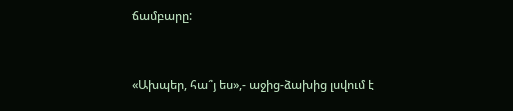ճամբարը:



«Ախպեր, հա՞յ ես»,- աջից-ձախից լսվում է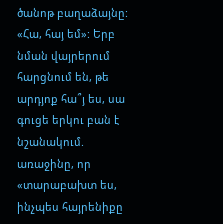ծանոթ բաղաձայնը: «Հա, հայ եմ»: Երբ նման վայրերում հարցնում են, թե արդյոք հա՞յ ես, սա գուցե երկու բան է նշանակում. առաջինը, որ «տարաբախտ ես, ինչպես հայրենիքը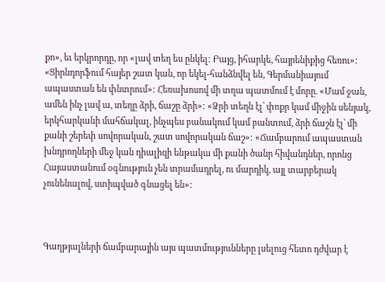քո», եւ երկրորդը, որ «լավ տեղ ես ընկել: Բայց, իհարկե, հայրենիքից հեռու»: «Ցիրնդորֆում հայեր շատ կան, որ եկել-հանձնվել են, Գերմանիայում ապաստան են փնտրում»: Հեռախոսով մի տղա պատմում է մորը. «Մամ ջան, ամեն ինչ լավ ա, տեղը ձրի, ճաշը ձրի»: «Ձրի տեղն էլ՝ փոքր կամ միջին սենյակ, երկհարկանի մահճակալ, ինչպես բանակում կամ բանտում, ձրի ճաշն էլ՝ մի քանի շերեփ սովորական, շատ սովորական ճաշ»: «Ճամբարում ապաստան խնդրողների մեջ կան դիալիզի ենթակա մի քանի ծանր հիվանդներ, որոնց Հայաստանում օգնություն չեն տրամադրել, ու մարդիկ, այլ տարբերակ չունենալով, ստիպված գնացել են»:



Գաղթյալների ճամբարային այս պատմությունները լսելուց հետո դժվար է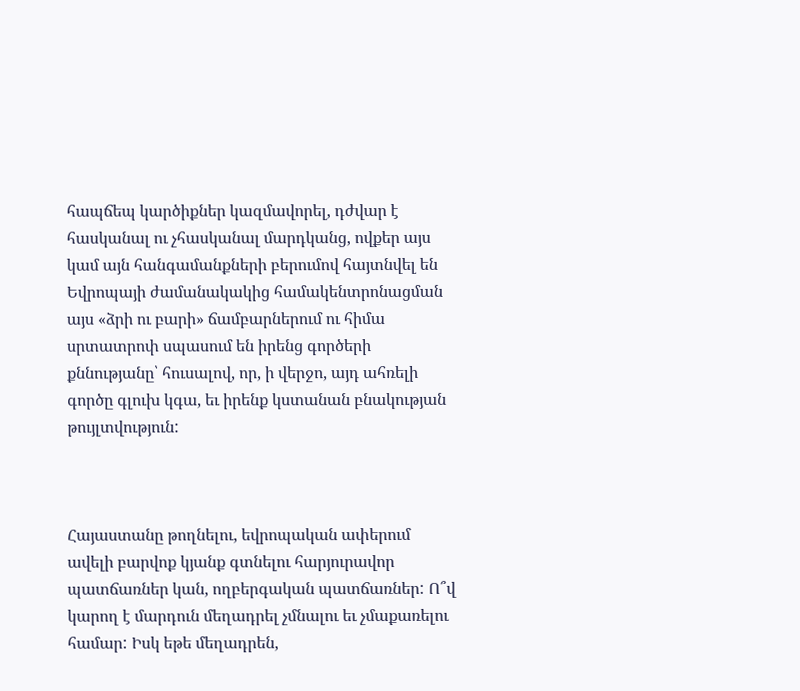հապճեպ կարծիքներ կազմավորել, դժվար է հասկանալ ու չհասկանալ մարդկանց, ովքեր այս կամ այն հանգամանքների բերումով հայտնվել են Եվրոպայի ժամանակակից համակենտրոնացման այս «ձրի ու բարի» ճամբարներում ու հիմա սրտատրոփ սպասում են իրենց գործերի քննությանը՝ հուսալով, որ, ի վերջո, այդ ահռելի գործը գլուխ կգա, եւ իրենք կստանան բնակության թույլտվություն:



Հայաստանը թողնելու, եվրոպական ափերում ավելի բարվոք կյանք գտնելու հարյուրավոր պատճառներ կան, ողբերգական պատճառներ: Ո՞վ կարող է մարդուն մեղադրել չմնալու եւ չմաքառելու համար: Իսկ եթե մեղադրեն,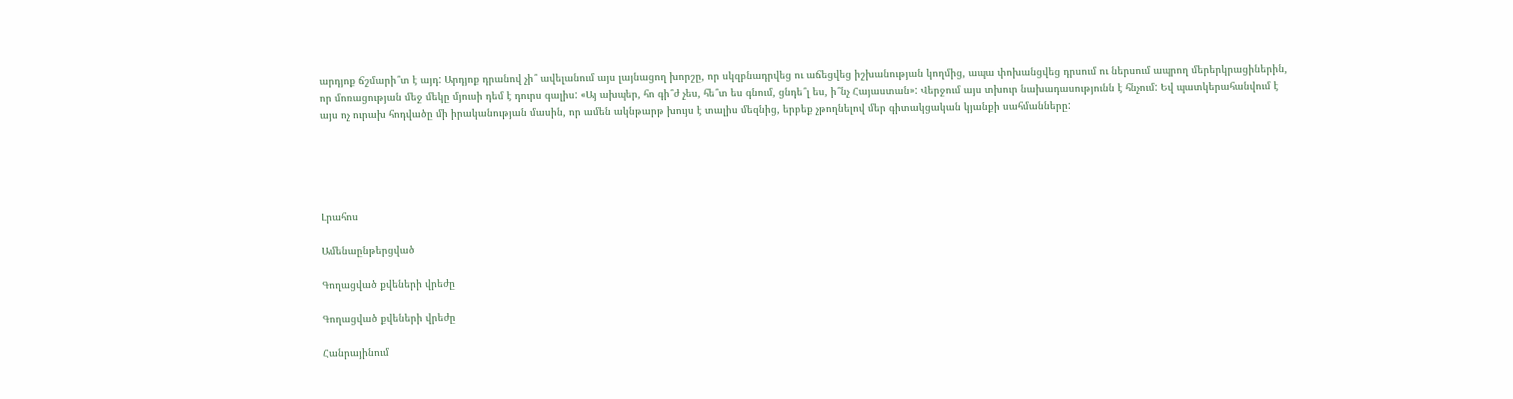արդյոք ճշմարի՞տ է այդ: Արդյոք դրանով չի՞ ավելանում այս լայնացող խորշը, որ սկզբնադրվեց ու աճեցվեց իշխանության կողմից, ապա փոխանցվեց դրսում ու ներսում ապրող մերերկրացիներին, որ մոռացության մեջ մեկը մյուսի դեմ է դուրս գալիս: «Այ ախպեր, հո գի՞ժ չես, հե՞տ ես գնում, ցնդե՞լ ես, ի՞նչ Հայաստան»: Վերջում այս տխուր նախադասությունն է հնչում: Եվ պատկերահանվում է այս ոչ ուրախ հոդվածը մի իրականության մասին, որ ամեն ակնթարթ խույս է տալիս մեզնից, երբեք չթողնելով մեր գիտակցական կյանքի սահմանները:





Լրահոս

Ամենաընթերցված

Գողացված քվեների վրեժը

Գողացված քվեների վրեժը

Հանրայինում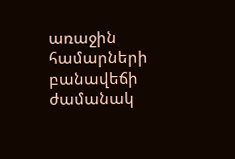առաջին համարների բանավեճի ժամանակ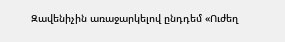Զավենիչին առաջարկելով ընդդեմ «Ուժեղ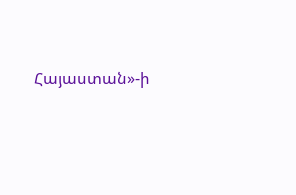Հայաստան»-ի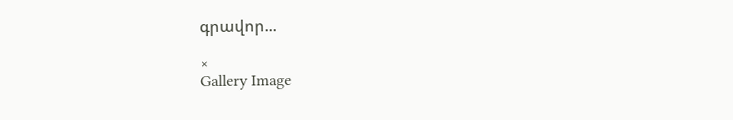գրավոր...

×
Gallery Image